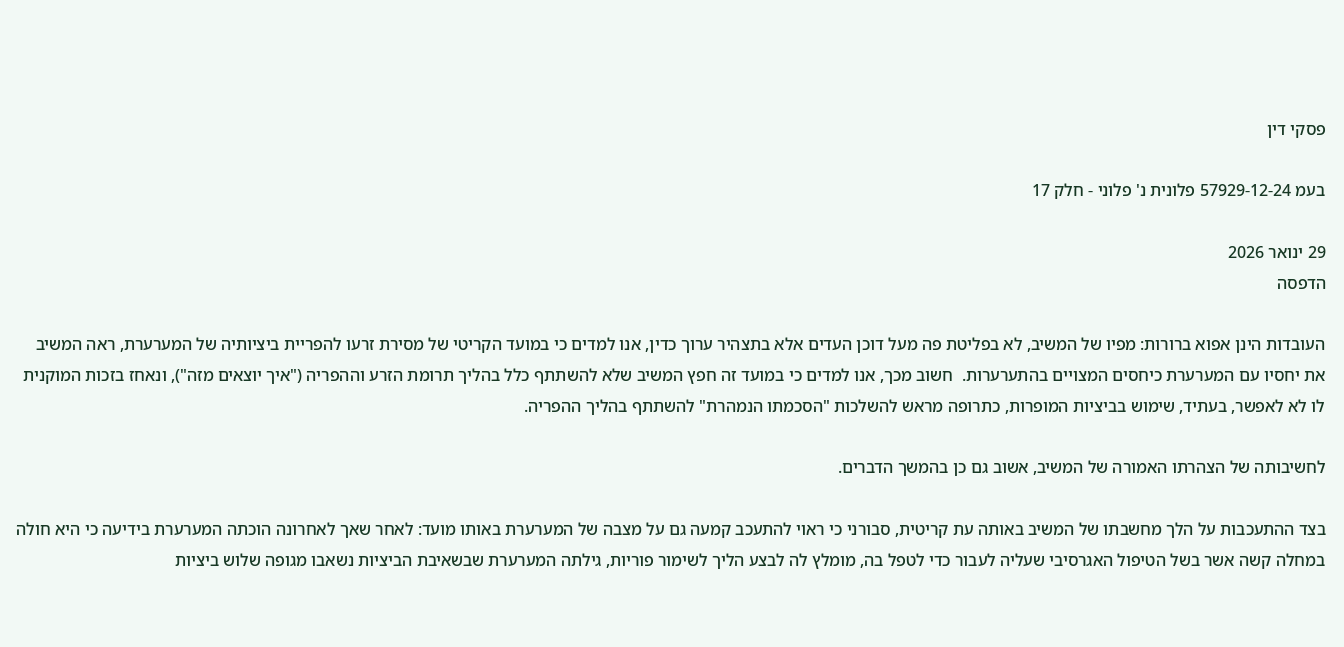פסקי דין

בעמ 57929-12-24 פלונית נ' פלוני - חלק 17

29 ינואר 2026
הדפסה

העובדות הינן אפוא ברורות: מפיו של המשיב, לא בפליטת פה מעל דוכן העדים אלא בתצהיר ערוך כדין, אנו למדים כי במועד הקריטי של מסירת זרעו להפריית ביציותיה של המערערת, ראה המשיב את יחסיו עם המערערת כיחסים המצויים בהתערערות.  חשוב מכך, אנו למדים כי במועד זה חפץ המשיב שלא להשתתף כלל בהליך תרומת הזרע וההפריה ("איך יוצאים מזה"), ונאחז בזכות המוקנית לו לא לאפשר, בעתיד, שימוש בביציות המופרות, כתרופה מראש להשלכות "הסכמתו הנמהרת" להשתתף בהליך ההפריה.

לחשיבותה של הצהרתו האמורה של המשיב, אשוב גם כן בהמשך הדברים.

בצד ההתעכבות על הלך מחשבתו של המשיב באותה עת קריטית, סבורני כי ראוי להתעכב קמעה גם על מצבה של המערערת באותו מועד: לאחר שאך לאחרונה הוכתה המערערת בידיעה כי היא חולה במחלה קשה אשר בשל הטיפול האגרסיבי שעליה לעבור כדי לטפל בה, מומלץ לה לבצע הליך לשימור פוריות, גילתה המערערת שבשאיבת הביציות נשאבו מגופה שלוש ביציות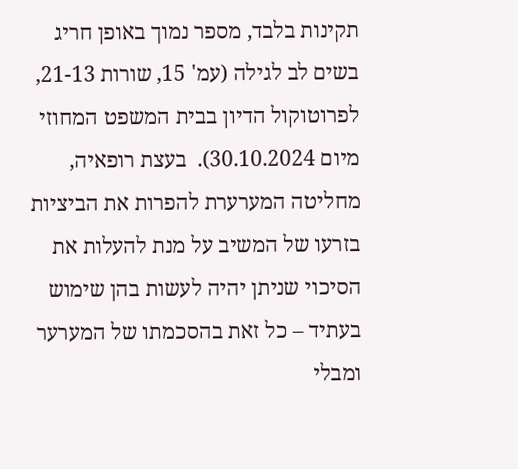תקינות בלבד, מספר נמוך באופן חריג בשים לב לגילה (עמ' 15, שורות 21-13, לפרוטוקול הדיון בבית המשפט המחוזי מיום 30.10.2024).  בעצת רופאיה, מחליטה המערערת להפרות את הביציות בזרעו של המשיב על מנת להעלות את הסיכוי שניתן יהיה לעשות בהן שימוש בעתיד – כל זאת בהסכמתו של המערער ומבלי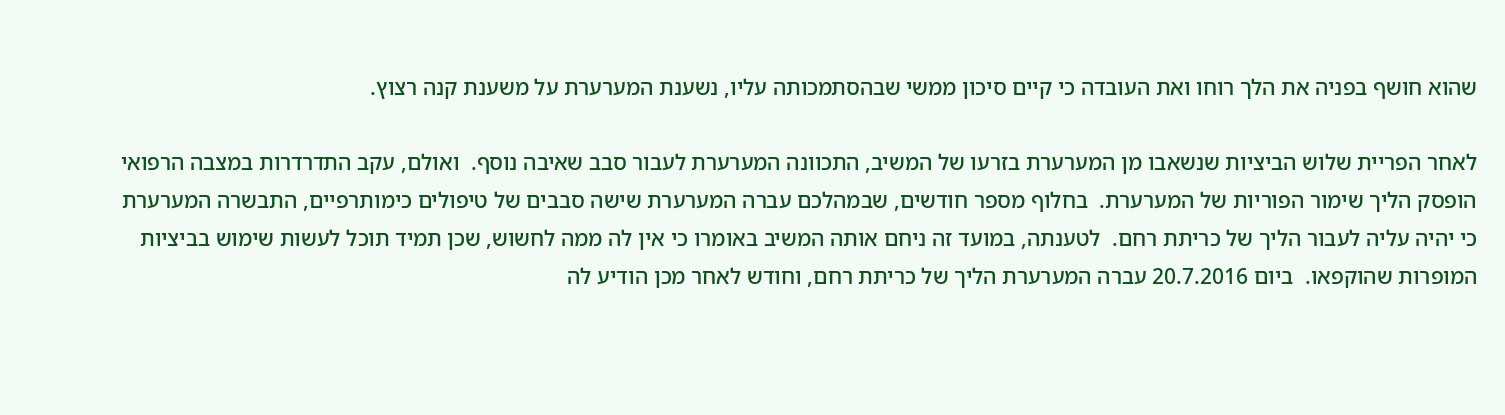שהוא חושף בפניה את הלך רוחו ואת העובדה כי קיים סיכון ממשי שבהסתמכותה עליו, נשענת המערערת על משענת קנה רצוץ.

לאחר הפריית שלוש הביציות שנשאבו מן המערערת בזרעו של המשיב, התכוונה המערערת לעבור סבב שאיבה נוסף.  ואולם, עקב התדרדרות במצבה הרפואי הופסק הליך שימור הפוריות של המערערת.  בחלוף מספר חודשים, שבמהלכם עברה המערערת שישה סבבים של טיפולים כימותרפיים, התבשרה המערערת כי יהיה עליה לעבור הליך של כריתת רחם.  לטענתה, במועד זה ניחם אותה המשיב באומרו כי אין לה ממה לחשוש, שכן תמיד תוכל לעשות שימוש בביציות המופרות שהוקפאו.  ביום 20.7.2016 עברה המערערת הליך של כריתת רחם, וחודש לאחר מכן הודיע לה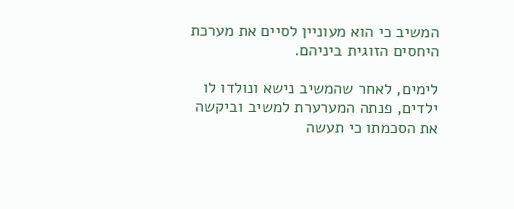המשיב כי הוא מעוניין לסיים את מערכת היחסים הזוגית ביניהם.

לימים, לאחר שהמשיב נישא ונולדו לו ילדים, פנתה המערערת למשיב וביקשה את הסכמתו כי תעשה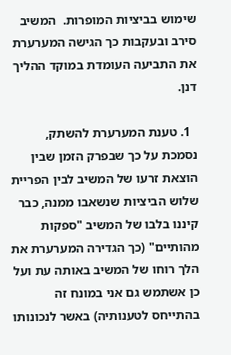שימוש בביציות המופרות.  המשיב סירב ובעקבות כך הגישה המערערת את התביעה העומדת במוקד ההליך דנן.

  1. טענת המערערת להשתק, נסמכת על כך שבפרק הזמן שבין הוצאת זרעו של המשיב לבין הפריית שלוש הביציות שנשאבו ממנה, כבר קיננו בלבו של המשיב "ספקות מהותיים" (כך הגדירה המערערת את הלך רוחו של המשיב באותה עת ועל כן אשתמש גם אני במונח זה בהתייחס לטענותיה) באשר לנכונותו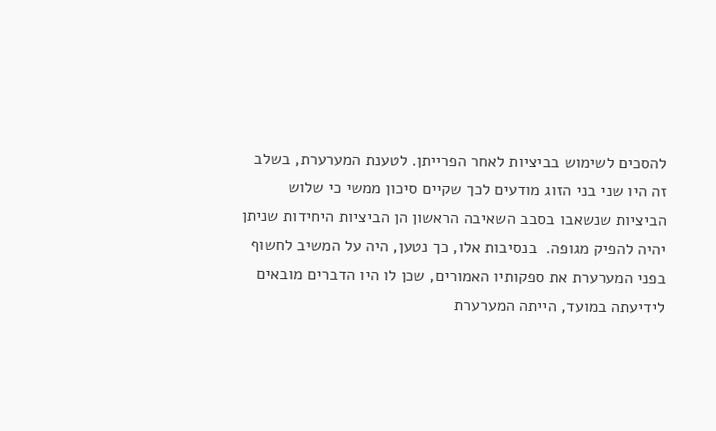להסכים לשימוש בביציות לאחר הפרייתן. לטענת המערערת, בשלב זה היו שני בני הזוג מודעים לכך שקיים סיכון ממשי כי שלוש הביציות שנשאבו בסבב השאיבה הראשון הן הביציות היחידות שניתן יהיה להפיק מגופה.  בנסיבות אלו, כך נטען, היה על המשיב לחשוף בפני המערערת את ספקותיו האמורים, שכן לו היו הדברים מובאים לידיעתה במועד, הייתה המערערת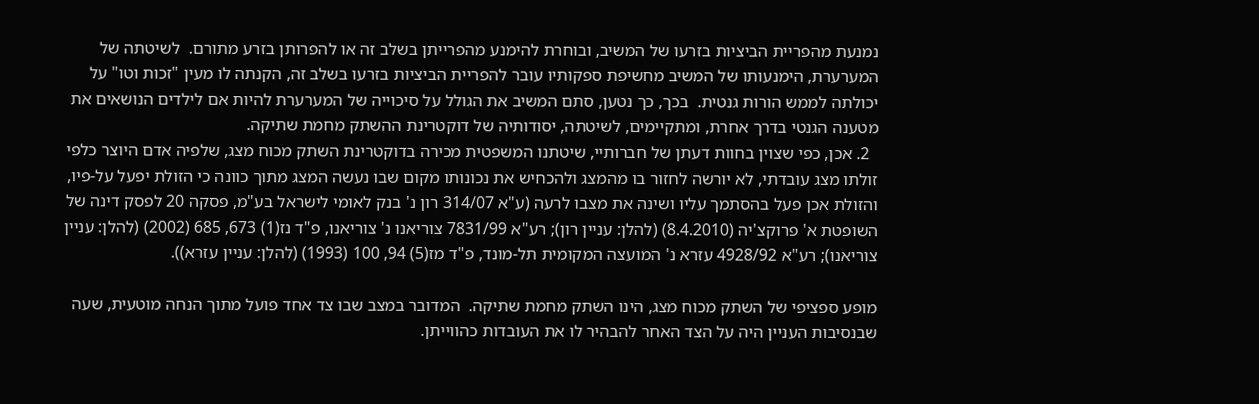נמנעת מהפריית הביציות בזרעו של המשיב, ובוחרת להימנע מהפרייתן בשלב זה או להפרותן בזרע מתורם.  לשיטתה של המערערת, הימנעותו של המשיב מחשיפת ספקותיו עובר להפריית הביציות בזרעו בשלב זה, הקנתה לו מעין "זכות וטו" על יכולתה לממש הורות גנטית.  בכך, כך נטען, סתם המשיב את הגולל על סיכוייה של המערערת להיות אם לילדים הנושאים את מטענה הגנטי בדרך אחרת, ומתקיימים, לשיטתה, יסודותיה של דוקטרינת ההשתק מחמת שתיקה.
  2. אכן, כפי שצוין בחוות דעתן של חברותיי, שיטתנו המשפטית מכירה בדוקטרינת השתק מכוח מצג, שלפיה אדם היוצר כלפי זולתו מצג עובדתי, לא יורשה לחזור בו מהמצג ולהכחיש את נכונותו מקום שבו נעשה המצג מתוך כוונה כי הזולת יפעל על-פיו, והזולת אכן פעל בהסתמך עליו ושינה את מצבו לרעה (ע"א 314/07 רון נ' בנק לאומי לישראל בע"מ, פסקה 20 לפסק דינה של השופטת א' פרוקצ'יה (8.4.2010) (להלן: עניין רון); רע"א 7831/99 צוריאנו נ' צוריאנו, פ"ד נז(1) 673, 685 (2002) (להלן: עניין צוריאנו); רע"א 4928/92 עזרא נ' המועצה המקומית תל-מונד, פ"ד מז(5) 94, 100 (1993) (להלן: עניין עזרא)).

מופע ספציפי של השתק מכוח מצג, הינו השתק מחמת שתיקה.  המדובר במצב שבו צד אחד פועל מתוך הנחה מוטעית, שעה שבנסיבות העניין היה על הצד האחר להבהיר לו את העובדות כהווייתן.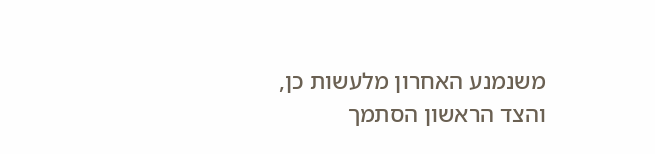משנמנע האחרון מלעשות כן, והצד הראשון הסתמך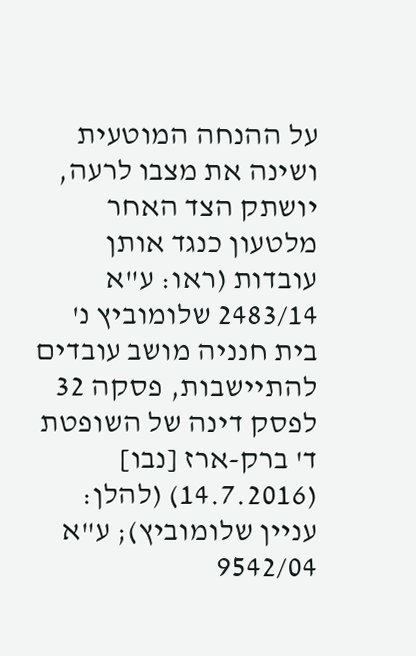על ההנחה המוטעית ושינה את מצבו לרעה, יושתק הצד האחר מלטעון כנגד אותן עובדות (ראו: ע"א 2483/14 שלומוביץ נ' בית חנניה מושב עובדים להתיישבות, פסקה 32 לפסק דינה של השופטת ד' ברק-ארז [נבו] (14.7.2016) (להלן: עניין שלומוביץ); ע"א 9542/04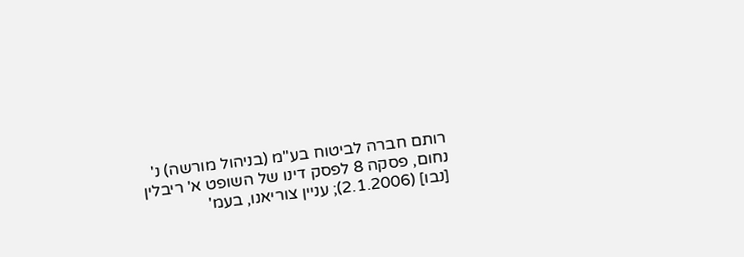רותם חברה לביטוח בע"מ (בניהול מורשה) נ' נחום, פסקה 8 לפסק דינו של השופט א' ריבלין [נבו] (2.1.2006); עניין צוריאנו, בעמ'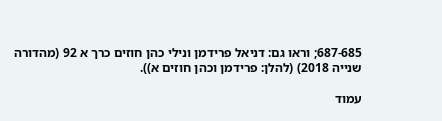687-685; וראו גם: דניאל פרידמן ונילי כהן חוזים כרך א 92 (מהדורה שנייה 2018) (להלן: פרידמן וכהן חוזים א)).

עמוד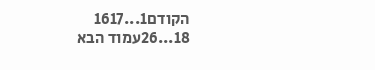הקודם1...1617
18...26עמוד הבא